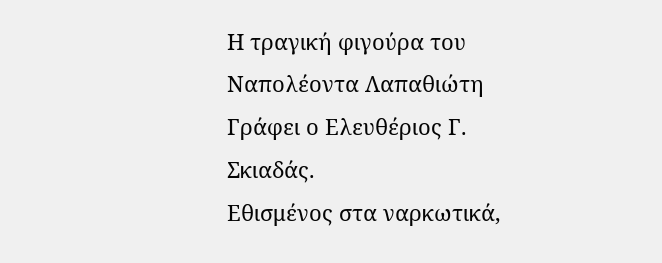Η τραγική φιγούρα του Ναπολέοντα Λαπαθιώτη
Γράφει ο Ελευθέριος Γ. Σκιαδάς.
Εθισμένος στα ναρκωτικά,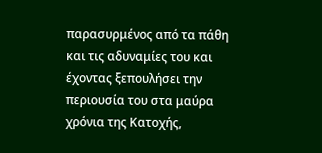παρασυρμένος από τα πάθη και τις αδυναμίες του και έχοντας ξεπουλήσει την περιουσία του στα μαύρα χρόνια της Κατοχής,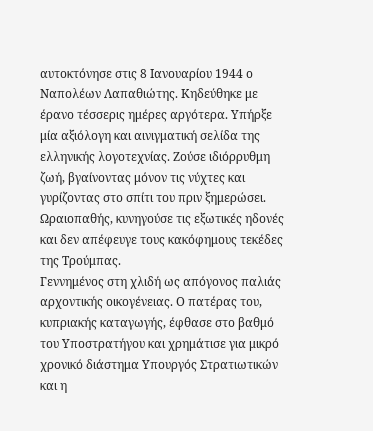αυτοκτόνησε στις 8 Ιανουαρίου 1944 ο Ναπολέων Λαπαθιώτης. Κηδεύθηκε με έρανο τέσσερις ημέρες αργότερα. Υπήρξε μία αξιόλογη και αινιγματική σελίδα της ελληνικής λογοτεχνίας. Ζούσε ιδιόρρυθμη ζωή, βγαίνοντας μόνον τις νύχτες και γυρίζοντας στο σπίτι του πριν ξημερώσει. Ωραιοπαθής, κυνηγούσε τις εξωτικές ηδονές και δεν απέφευγε τους κακόφημους τεκέδες της Τρούμπας.
Γεννημένος στη χλιδή ως απόγονος παλιάς αρχοντικής οικογένειας. Ο πατέρας του, κυπριακής καταγωγής, έφθασε στο βαθμό του Υποστρατήγου και χρημάτισε για μικρό χρονικό διάστημα Υπουργός Στρατιωτικών και η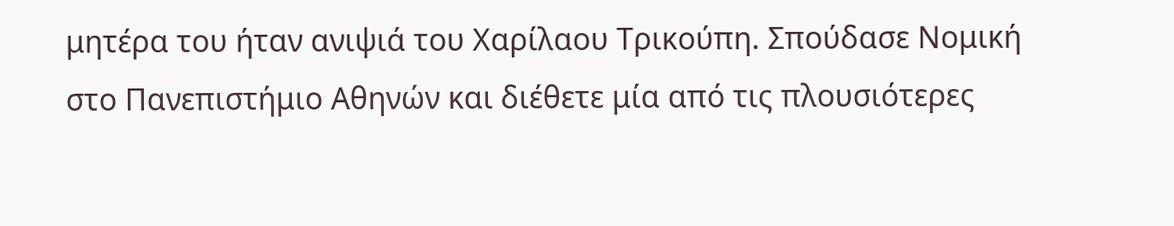μητέρα του ήταν ανιψιά του Χαρίλαου Τρικούπη. Σπούδασε Νομική στο Πανεπιστήμιο Αθηνών και διέθετε μία από τις πλουσιότερες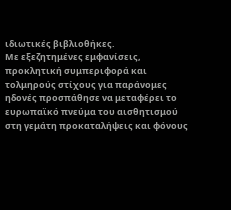ιδιωτικές βιβλιοθήκες.
Με εξεζητημένες εμφανίσεις, προκλητική συμπεριφορά και τολμηρούς στίχους για παράνομες ηδονές προσπάθησε να μεταφέρει το ευρωπαϊκό πνεύμα του αισθητισμού στη γεμάτη προκαταλήψεις και φόνους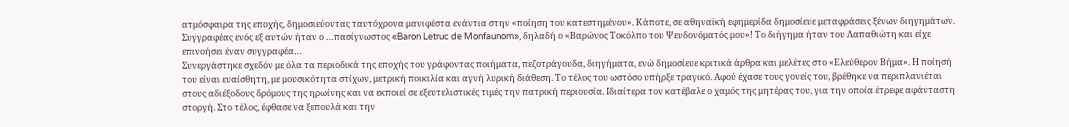ατμόσφαιρα της εποχής, δημοσιεύοντας ταυτόχρονα μανιφέστα ενάντια στην «ποίηση του κατεστημένου». Κάποτε, σε αθηναϊκή εφημερίδα δημοσίευε μεταφράσεις ξένων διηγημάτων. Συγγραφέας ενός εξ αυτών ήταν ο …πασίγνωστος «Baron Letruc de Monfaunom», δηλαδή ο «Βαρώνος Τοκόλπο του Ψευδονόματός μου»! Το διήγημα ήταν του Λαπαθιώτη και είχε επινοήσει έναν συγγραφέα…
Συνεργάστηκε σχεδόν με όλα τα περιοδικά της εποχής του γράφοντας ποιήματα, πεζοτράγουδα, διηγήματα, ενώ δημοσίευε κριτικά άρθρα και μελέτες στο «Ελεύθερον Βήμα». Η ποίησή του είναι ευαίσθητη, με μουσικότητα στίχων, μετρική ποικιλία και αγνή λυρική διάθεση. Το τέλος του ωστόσο υπήρξε τραγικό. Αφού έχασε τους γονείς του, βρέθηκε να περιπλανιέται στους αδιέξοδους δρόμους της ηρωίνης και να εκποιεί σε εξευτελιστικές τιμές την πατρική περιουσία. Ιδιαίτερα τον κατέβαλε ο χαμός της μητέρας του, για την οποία έτρεφε αφάνταστη στοργή. Στο τέλος, έφθασε να ξεπουλά και την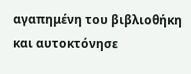αγαπημένη του βιβλιοθήκη και αυτοκτόνησε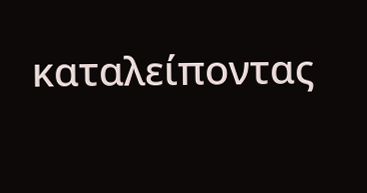καταλείποντας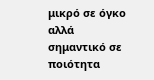μικρό σε όγκο αλλά σημαντικό σε ποιότητα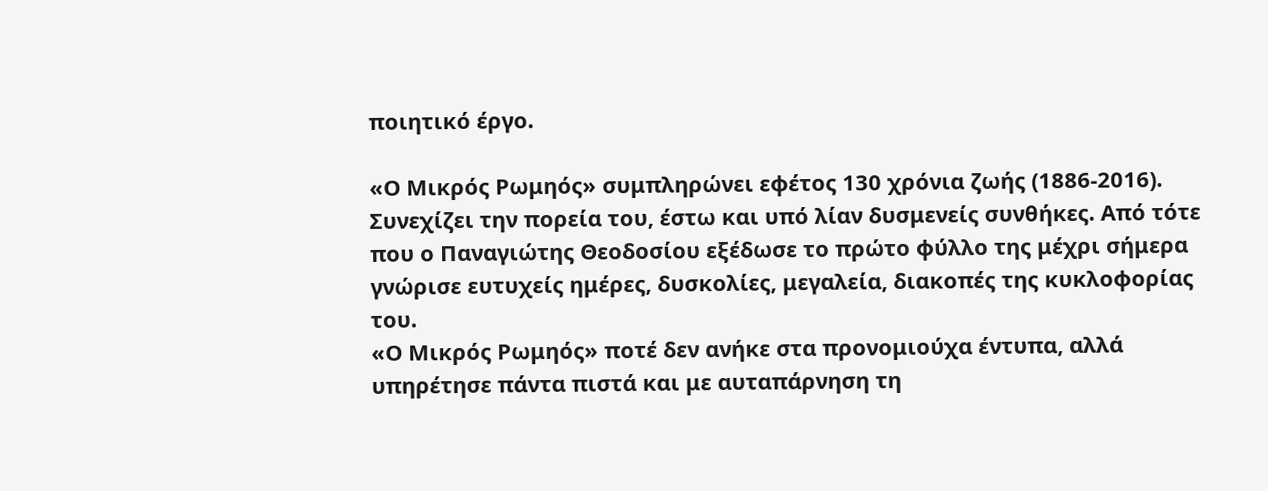ποιητικό έργο.

«Ο Μικρός Ρωμηός» συμπληρώνει εφέτος 130 χρόνια ζωής (1886-2016). Συνεχίζει την πορεία του, έστω και υπό λίαν δυσμενείς συνθήκες. Από τότε που ο Παναγιώτης Θεοδοσίου εξέδωσε το πρώτο φύλλο της μέχρι σήμερα γνώρισε ευτυχείς ημέρες, δυσκολίες, μεγαλεία, διακοπές της κυκλοφορίας του.
«Ο Μικρός Ρωμηός» ποτέ δεν ανήκε στα προνομιούχα έντυπα, αλλά υπηρέτησε πάντα πιστά και με αυταπάρνηση τη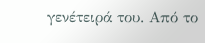γενέτειρά του. Από το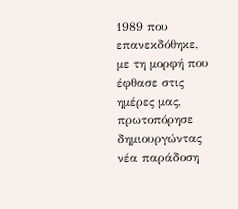1989 που επανεκδόθηκε, με τη μορφή που έφθασε στις ημέρες μας, πρωτοπόρησε δημιουργώντας νέα παράδοση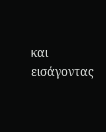και εισάγοντας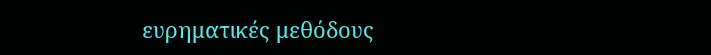ευρηματικές μεθόδους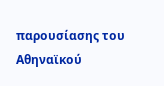παρουσίασης του Αθηναϊκού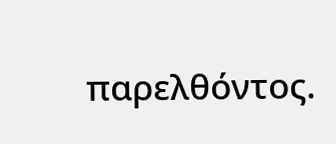παρελθόντος.